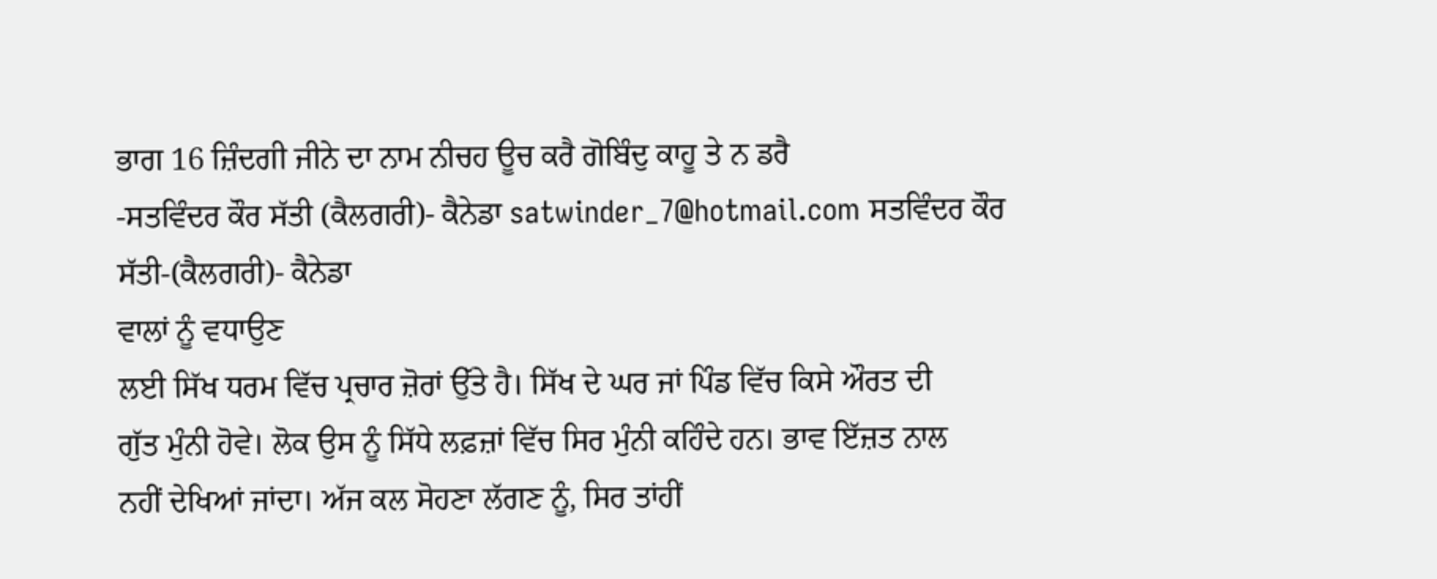ਭਾਗ 16 ਜ਼ਿੰਦਗੀ ਜੀਨੇ ਦਾ ਨਾਮ ਨੀਚਹ ਊਚ ਕਰੈ ਗੋਬਿੰਦੁ ਕਾਹੂ ਤੇ ਨ ਡਰੈ
-ਸਤਵਿੰਦਰ ਕੌਰ ਸੱਤੀ (ਕੈਲਗਰੀ)- ਕੈਨੇਡਾ satwinder_7@hotmail.com ਸਤਵਿੰਦਰ ਕੌਰ ਸੱਤੀ-(ਕੈਲਗਰੀ)- ਕੈਨੇਡਾ
ਵਾਲਾਂ ਨੂੰ ਵਧਾਉਣ
ਲਈ ਸਿੱਖ ਧਰਮ ਵਿੱਚ ਪ੍ਰਚਾਰ ਜ਼ੋਰਾਂ ਉੱਤੇ ਹੈ। ਸਿੱਖ ਦੇ ਘਰ ਜਾਂ ਪਿੰਡ ਵਿੱਚ ਕਿਸੇ ਔਰਤ ਦੀ
ਗੁੱਤ ਮੁੰਨੀ ਹੋਵੇ। ਲੋਕ ਉਸ ਨੂੰ ਸਿੱਧੇ ਲਫ਼ਜ਼ਾਂ ਵਿੱਚ ਸਿਰ ਮੁੰਨੀ ਕਹਿੰਦੇ ਹਨ। ਭਾਵ ਇੱਜ਼ਤ ਨਾਲ
ਨਹੀਂ ਦੇਖਿਆਂ ਜਾਂਦਾ। ਅੱਜ ਕਲ ਸੋਹਣਾ ਲੱਗਣ ਨੂੰ, ਸਿਰ ਤਾਂਹੀਂ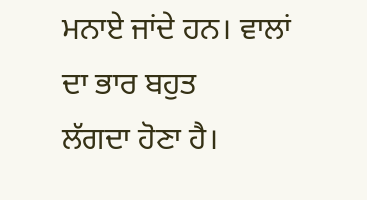ਮਨਾਏ ਜਾਂਦੇ ਹਨ। ਵਾਲਾਂ ਦਾ ਭਾਰ ਬਹੁਤ
ਲੱਗਦਾ ਹੋਣਾ ਹੈ।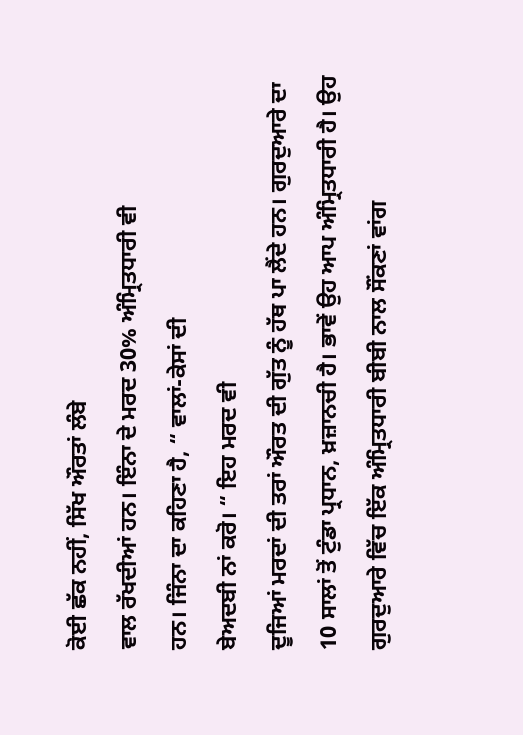ਕੋਈ ਛੱਕ ਨਹੀਂ, ਸਿੱਖ ਔਰਤਾਂ ਲੰਬੇ
ਵਾਲ ਰੱਖਦੀਆਂ ਹਨ। ਇੰਨਾ ਦੇ ਮਰਦ 30% ਅੰਮ੍ਰਿਤਧਾਰੀ ਵੀ
ਹਨ। ਜਿੰਨਾ ਦਾ ਕਹਿਣਾ ਹੈ, “ ਵਾਲਾਂ-ਕੇਸਾਂ ਦੀ
ਬੇਅਦਬੀ ਨਾਂ ਕਰੋ। “ ਇਹ ਮਰਦ ਵੀ
ਦੂਜਿਆਂ ਮਰਦਾਂ ਦੀ ਤਰਾਂ ਔਰਤ ਦੀ ਗੁੱਤ ਨੂੰ ਹੱਥ ਪਾ ਲੈਂਦੇ ਹਨ। ਗੁਰਦੁਆਰੇ ਦਾ 10 ਸਾਲਾਂ ਤੋਂ ਟੁੰਡਾ ਪ੍ਰਧਾਨ, ਖ਼ਜ਼ਾਨਚੀ ਹੈ। ਭਾਵੇਂ ਉਹ ਆਪ ਅੰਮ੍ਰਿਤਧਾਰੀ ਹੈ। ਉਹ
ਗੁਰਦੁਆਰੇ ਵਿੱਚ ਇੱਕ ਅੰਮ੍ਰਿਤਧਾਰੀ ਬੀਬੀ ਨਾਲ ਸੌਂਕਣਾਂ ਵਾਂਗ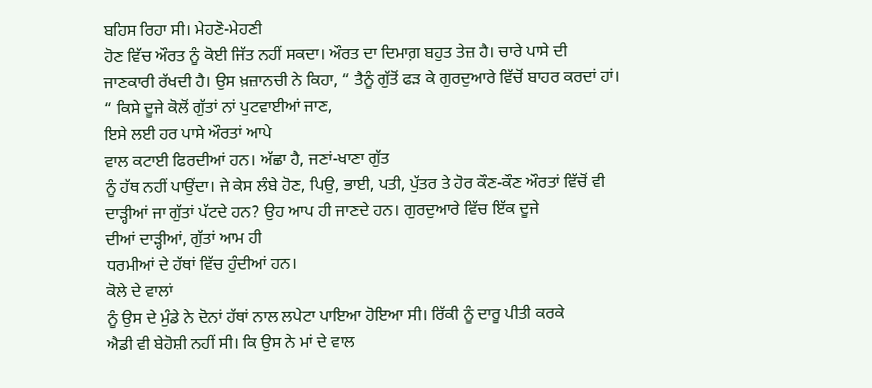ਬਹਿਸ ਰਿਹਾ ਸੀ। ਮੇਹਣੋ-ਮੇਹਣੀ
ਹੋਣ ਵਿੱਚ ਔਰਤ ਨੂੰ ਕੋਈ ਜਿੱਤ ਨਹੀਂ ਸਕਦਾ। ਔਰਤ ਦਾ ਦਿਮਾਗ਼ ਬਹੁਤ ਤੇਜ਼ ਹੈ। ਚਾਰੇ ਪਾਸੇ ਦੀ
ਜਾਣਕਾਰੀ ਰੱਖਦੀ ਹੈ। ਉਸ ਖ਼ਜ਼ਾਨਚੀ ਨੇ ਕਿਹਾ, “ ਤੈਨੂੰ ਗੁੱਤੋਂ ਫੜ ਕੇ ਗੁਰਦੁਆਰੇ ਵਿੱਚੋਂ ਬਾਹਰ ਕਰਦਾਂ ਹਾਂ। “ ਕਿਸੇ ਦੂਜੇ ਕੋਲੋਂ ਗੁੱਤਾਂ ਨਾਂ ਪੁਟਵਾਈਆਂ ਜਾਣ,
ਇਸੇ ਲਈ ਹਰ ਪਾਸੇ ਔਰਤਾਂ ਆਪੇ
ਵਾਲ ਕਟਾਈ ਫਿਰਦੀਆਂ ਹਨ। ਅੱਛਾ ਹੈ, ਜਣਾਂ-ਖਾਣਾ ਗੁੱਤ
ਨੂੰ ਹੱਥ ਨਹੀਂ ਪਾਉਂਦਾ। ਜੇ ਕੇਸ ਲੰਬੇ ਹੋਣ, ਪਿਉ, ਭਾਈ, ਪਤੀ, ਪੁੱਤਰ ਤੇ ਹੋਰ ਕੌਣ-ਕੌਣ ਔਰਤਾਂ ਵਿੱਚੋਂ ਵੀ ਦਾੜ੍ਹੀਆਂ ਜਾ ਗੁੱਤਾਂ ਪੱਟਦੇ ਹਨ? ਉਹ ਆਪ ਹੀ ਜਾਣਦੇ ਹਨ। ਗੁਰਦੁਆਰੇ ਵਿੱਚ ਇੱਕ ਦੂਜੇ
ਦੀਆਂ ਦਾੜ੍ਹੀਆਂ, ਗੁੱਤਾਂ ਆਮ ਹੀ
ਧਰਮੀਆਂ ਦੇ ਹੱਥਾਂ ਵਿੱਚ ਹੁੰਦੀਆਂ ਹਨ।
ਕੋਲੇ ਦੇ ਵਾਲਾਂ
ਨੂੰ ਉਸ ਦੇ ਮੁੰਡੇ ਨੇ ਦੋਨਾਂ ਹੱਥਾਂ ਨਾਲ ਲਪੇਟਾ ਪਾਇਆ ਹੋਇਆ ਸੀ। ਰਿੱਕੀ ਨੂੰ ਦਾਰੂ ਪੀਤੀ ਕਰਕੇ
ਐਡੀ ਵੀ ਬੇਹੋਸ਼ੀ ਨਹੀਂ ਸੀ। ਕਿ ਉਸ ਨੇ ਮਾਂ ਦੇ ਵਾਲ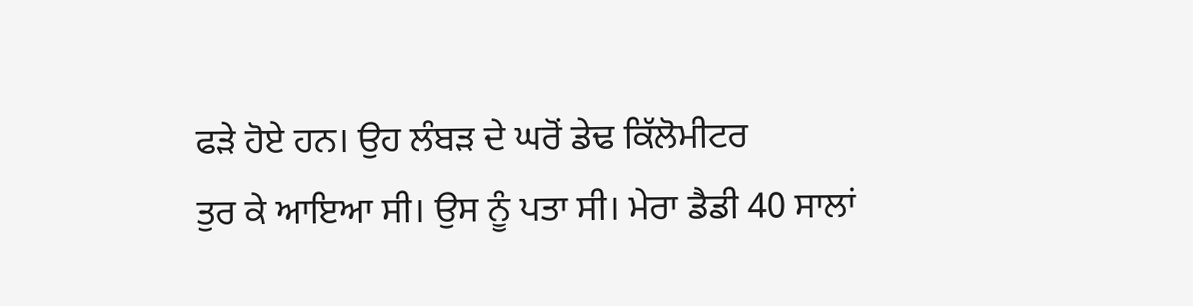ਫੜੇ ਹੋਏ ਹਨ। ਉਹ ਲੰਬੜ ਦੇ ਘਰੋਂ ਡੇਢ ਕਿੱਲੋਮੀਟਰ
ਤੁਰ ਕੇ ਆਇਆ ਸੀ। ਉਸ ਨੂੰ ਪਤਾ ਸੀ। ਮੇਰਾ ਡੈਡੀ 40 ਸਾਲਾਂ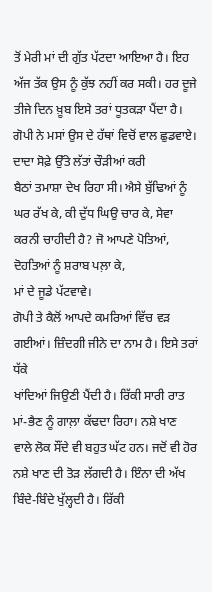ਤੋਂ ਮੇਰੀ ਮਾਂ ਦੀ ਗੁੱਤ ਪੱਟਦਾ ਆਇਆ ਹੈ। ਇਹ
ਅੱਜ ਤੱਕ ਉਸ ਨੂੰ ਕੁੱਝ ਨਹੀਂ ਕਰ ਸਕੀ। ਹਰ ਦੂਜੇ ਤੀਜੇ ਦਿਨ ਖ਼ੂਬ ਇਸੇ ਤਰਾਂ ਧੂਤਕੜਾ ਪੈਂਦਾ ਹੈ।
ਗੋਪੀ ਨੇ ਮਸਾਂ ਉਸ ਦੇ ਹੱਥਾਂ ਵਿਚੋਂ ਵਾਲ ਛੁਡਵਾਏ। ਦਾਦਾ ਸੋਫ਼ੇ ਉੱਤੇ ਲੱਤਾਂ ਚੌੜੀਆਂ ਕਰੀ
ਬੈਠਾਂ ਤਮਾਸ਼ਾ ਦੇਖ ਰਿਹਾ ਸੀ। ਐਸੇ ਬੁੱਢਿਆਂ ਨੂੰ ਘਰ ਰੱਖ ਕੇ, ਕੀ ਦੁੱਧ ਘਿਉ ਚਾਰ ਕੇ, ਸੇਵਾ ਕਰਨੀ ਚਾਹੀਦੀ ਹੈ? ਜੋ ਆਪਣੇ ਪੋਤਿਆਂ, ਦੋਹਤਿਆਂ ਨੂੰ ਸ਼ਰਾਬ ਪਲ਼ਾ ਕੇ,
ਮਾਂ ਦੇ ਜੂਡੇ ਪੱਟਵਾਵੇ।
ਗੋਪੀ ਤੇ ਕੈਲੋਂ ਆਪਦੇ ਕਮਰਿਆਂ ਵਿੱਚ ਵੜ ਗਈਆਂ। ਜ਼ਿੰਦਗੀ ਜੀਨੇ ਦਾ ਨਾਮ ਹੈ। ਇਸੇ ਤਰਾਂ ਧੱਕੇ
ਖਾਂਦਿਆਂ ਜਿਉਣੀ ਪੈਂਦੀ ਹੈ। ਰਿੱਕੀ ਸਾਰੀ ਰਾਤ ਮਾਂ-ਭੈਣ ਨੂੰ ਗਾਲ਼ਾ ਕੱਢਦਾ ਰਿਹਾ। ਨਸ਼ੇ ਖਾਣ
ਵਾਲੇ ਲੋਕ ਸੌਂਦੇ ਵੀ ਬਹੁਤ ਘੱਟ ਹਨ। ਜਦੋਂ ਵੀ ਹੋਰ ਨਸ਼ੇ ਖਾਣ ਦੀ ਤੋੜ ਲੱਗਦੀ ਹੈ। ਇੰਨਾ ਦੀ ਅੱਖ
ਬਿੰਦੇ-ਬਿੰਦੇ ਖੁੱਲ੍ਹਦੀ ਹੈ। ਰਿੱਕੀ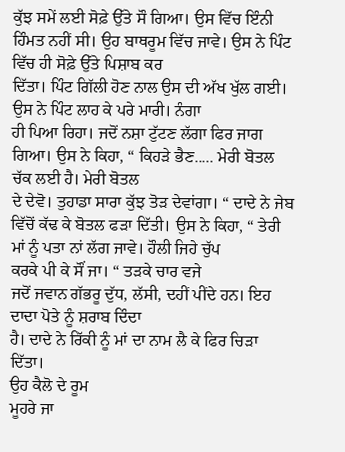ਕੁੱਝ ਸਮੇਂ ਲਈ ਸੋਫ਼ੇ ਉੱਤੇ ਸੌ ਗਿਆ। ਉਸ ਵਿੱਚ ਇੰਨੀ
ਹਿੰਮਤ ਨਹੀਂ ਸੀ। ਉਹ ਬਾਥਰੂਮ ਵਿੱਚ ਜਾਵੇ। ਉਸ ਨੇ ਪਿੰਟ ਵਿੱਚ ਹੀ ਸੋਫ਼ੇ ਉੱਤੇ ਪਿਸ਼ਾਬ ਕਰ
ਦਿੱਤਾ। ਪਿੰਟ ਗਿੱਲੀ ਹੋਣ ਨਾਲ ਉਸ ਦੀ ਅੱਖ ਖੁੱਲ ਗਈ। ਉਸ ਨੇ ਪਿੰਟ ਲਾਹ ਕੇ ਪਰੇ ਮਾਰੀ। ਨੰਗਾ
ਹੀ ਪਿਆ ਰਿਹਾ। ਜਦੋਂ ਨਸ਼ਾ ਟੁੱਟਣ ਲੱਗਾ ਫਿਰ ਜਾਗ ਗਿਆ। ਉਸ ਨੇ ਕਿਹਾ, “ ਕਿਹੜੇ ਭੈਣ..... ਮੇਰੀ ਬੋਤਲ ਚੱਕ ਲਈ ਹੈ। ਮੇਰੀ ਬੋਤਲ
ਦੇ ਦੇਵੋ। ਤੁਹਾਡਾ ਸਾਰਾ ਕੁੱਝ ਤੋੜ ਦੇਵਾਂਗਾ। “ ਦਾਦੇ ਨੇ ਜੇਬ ਵਿੱਚੋਂ ਕੱਢ ਕੇ ਬੋਤਲ ਫੜਾ ਦਿੱਤੀ। ਉਸ ਨੇ ਕਿਹਾ, “ ਤੇਰੀ ਮਾਂ ਨੂੰ ਪਤਾ ਨਾਂ ਲੱਗ ਜਾਵੇ। ਹੌਲੀ ਜਿਹੇ ਚੁੱਪ
ਕਰਕੇ ਪੀ ਕੇ ਸੌਂ ਜਾ। “ ਤੜਕੇ ਚਾਰ ਵਜੇ
ਜਦੋਂ ਜਵਾਨ ਗੱਭਰੂ ਦੁੱਧ, ਲੱਸੀ, ਦਹੀਂ ਪੀਂਦੇ ਹਨ। ਇਹ ਦਾਦਾ ਪੋਤੇ ਨੂੰ ਸ਼ਰਾਬ ਦਿੰਦਾ
ਹੈ। ਦਾਦੇ ਨੇ ਰਿੱਕੀ ਨੂੰ ਮਾਂ ਦਾ ਨਾਮ ਲੈ ਕੇ ਫਿਰ ਚਿੜਾ ਦਿੱਤਾ।
ਉਹ ਕੈਲੋ ਦੇ ਰੂਮ
ਮੂਹਰੇ ਜਾ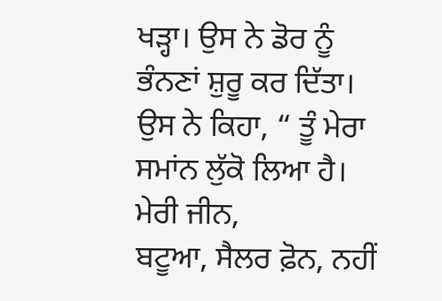ਖੜ੍ਹਾ। ਉਸ ਨੇ ਡੋਰ ਨੂੰ ਭੰਨਣਾਂ ਸ਼ੁਰੂ ਕਰ ਦਿੱਤਾ। ਉਸ ਨੇ ਕਿਹਾ, “ ਤੂੰ ਮੇਰਾ ਸਮਾਂਨ ਲੁੱਕੋ ਲਿਆ ਹੈ। ਮੇਰੀ ਜੀਨ,
ਬਟੂਆ, ਸੈਲਰ ਫ਼ੋਨ, ਨਹੀਂ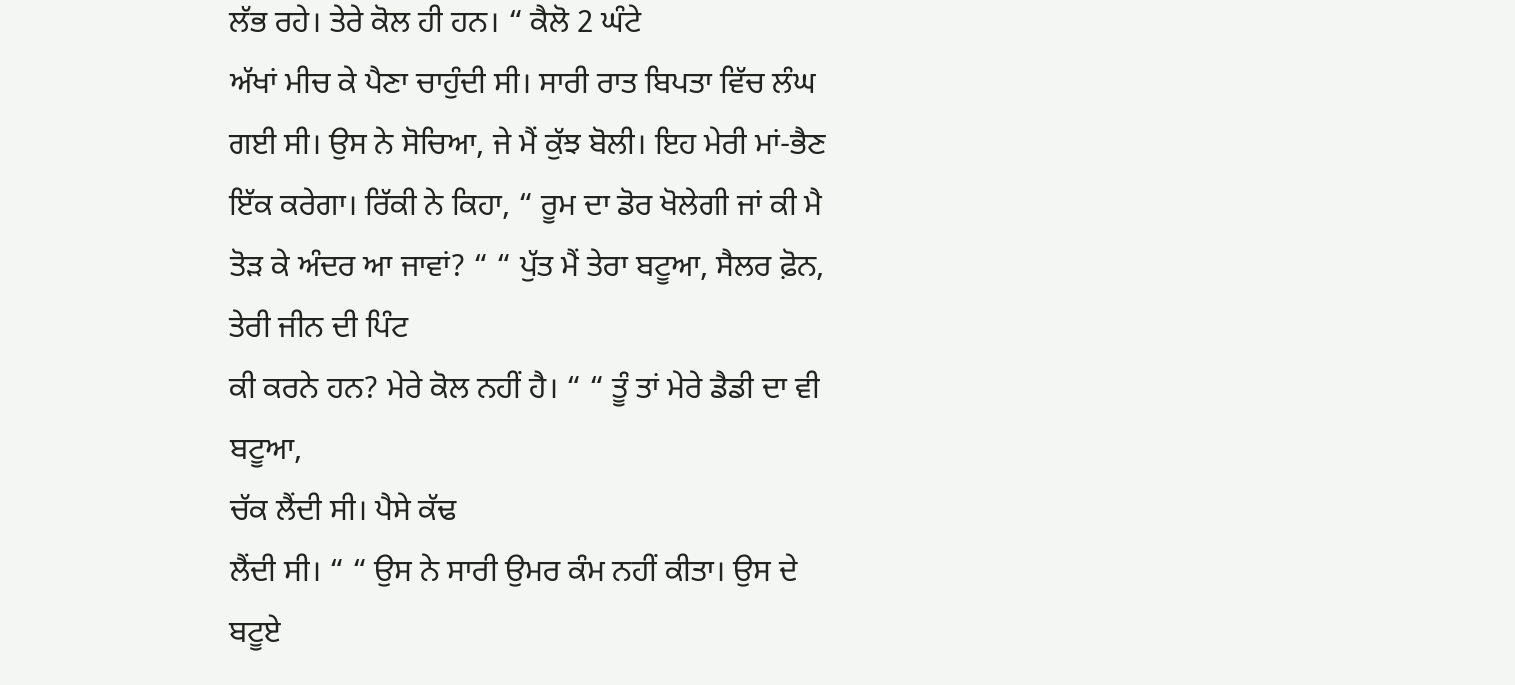ਲੱਭ ਰਹੇ। ਤੇਰੇ ਕੋਲ ਹੀ ਹਨ। “ ਕੈਲੋ 2 ਘੰਟੇ
ਅੱਖਾਂ ਮੀਚ ਕੇ ਪੈਣਾ ਚਾਹੁੰਦੀ ਸੀ। ਸਾਰੀ ਰਾਤ ਬਿਪਤਾ ਵਿੱਚ ਲੰਘ ਗਈ ਸੀ। ਉਸ ਨੇ ਸੋਚਿਆ, ਜੇ ਮੈਂ ਕੁੱਝ ਬੋਲੀ। ਇਹ ਮੇਰੀ ਮਾਂ-ਭੈਣ ਇੱਕ ਕਰੇਗਾ। ਰਿੱਕੀ ਨੇ ਕਿਹਾ, “ ਰੂਮ ਦਾ ਡੋਰ ਖੋਲੇਗੀ ਜਾਂ ਕੀ ਮੈ ਤੋੜ ਕੇ ਅੰਦਰ ਆ ਜਾਵਾਂ? “ “ ਪੁੱਤ ਮੈਂ ਤੇਰਾ ਬਟੂਆ, ਸੈਲਰ ਫ਼ੋਨ, ਤੇਰੀ ਜੀਨ ਦੀ ਪਿੰਟ
ਕੀ ਕਰਨੇ ਹਨ? ਮੇਰੇ ਕੋਲ ਨਹੀਂ ਹੈ। “ “ ਤੂੰ ਤਾਂ ਮੇਰੇ ਡੈਡੀ ਦਾ ਵੀ ਬਟੂਆ,
ਚੱਕ ਲੈਂਦੀ ਸੀ। ਪੈਸੇ ਕੱਢ
ਲੈਂਦੀ ਸੀ। “ “ ਉਸ ਨੇ ਸਾਰੀ ਉਮਰ ਕੰਮ ਨਹੀਂ ਕੀਤਾ। ਉਸ ਦੇ ਬਟੂਏ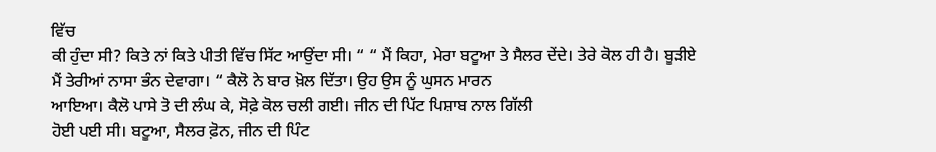ਵਿੱਚ
ਕੀ ਹੁੰਦਾ ਸੀ? ਕਿਤੇ ਨਾਂ ਕਿਤੇ ਪੀਤੀ ਵਿੱਚ ਸਿੱਟ ਆਉਂਦਾ ਸੀ। “ “ ਮੈਂ ਕਿਹਾ, ਮੇਰਾ ਬਟੂਆ ਤੇ ਸੈਲਰ ਦੇਂਦੇ। ਤੇਰੇ ਕੋਲ ਹੀ ਹੈ। ਬੂੜੀਏ
ਮੈਂ ਤੇਰੀਆਂ ਨਾਸਾ ਭੰਨ ਦੇਵਾਗਾ। “ ਕੈਲੋ ਨੇ ਬਾਰ ਖ਼ੋਲ ਦਿੱਤਾ। ਉਹ ਉਸ ਨੂੰ ਘੁਸਨ ਮਾਰਨ
ਆਇਆ। ਕੈਲੋ ਪਾਸੇ ਤੋ ਦੀ ਲੰਘ ਕੇ, ਸੋਫ਼ੇ ਕੋਲ ਚਲੀ ਗਈ। ਜੀਨ ਦੀ ਪਿੱਟ ਪਿਸ਼ਾਬ ਨਾਲ ਗਿੱਲੀ
ਹੋਈ ਪਈ ਸੀ। ਬਟੂਆ, ਸੈਲਰ ਫ਼ੋਨ, ਜੀਨ ਦੀ ਪਿੰਟ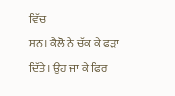ਵਿੱਚ
ਸਨ। ਕੈਲੋ ਨੇ ਚੱਕ ਕੇ ਫੜਾ ਦਿੱਤੇ। ਉਹ ਜਾ ਕੇ ਫਿਰ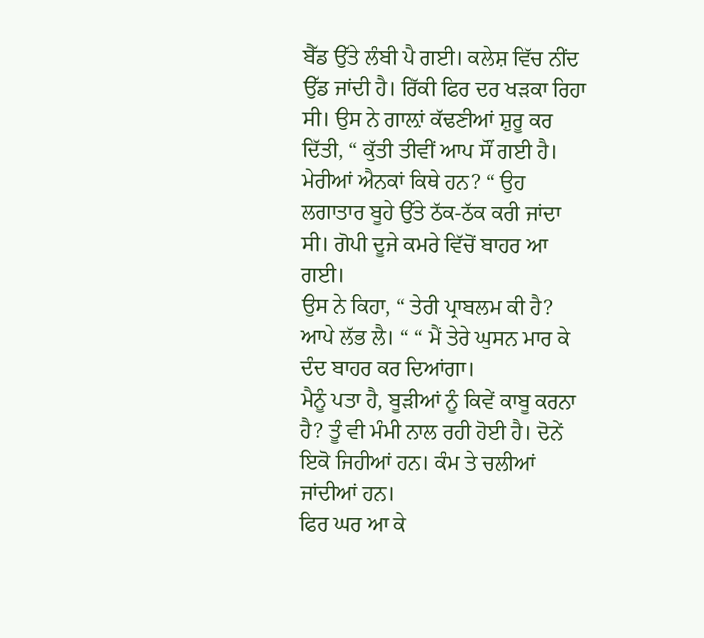ਬੈੱਡ ਉੱਤੇ ਲੰਬੀ ਪੈ ਗਈ। ਕਲੇਸ਼ ਵਿੱਚ ਨੀਂਦ
ਉੱਡ ਜਾਂਦੀ ਹੈ। ਰਿੱਕੀ ਫਿਰ ਦਰ ਖੜਕਾ ਰਿਹਾ ਸੀ। ਉਸ ਨੇ ਗਾਲ਼ਾਂ ਕੱਢਣੀਆਂ ਸ਼ੁਰੂ ਕਰ ਦਿੱਤੀ, “ ਕੁੱਤੀ ਤੀਵੀਂ ਆਪ ਸੌਂ ਗਈ ਹੈ। ਮੇਰੀਆਂ ਐਨਕਾਂ ਕਿਥੇ ਹਨ? “ ਉਹ ਲਗਾਤਾਰ ਬੂਹੇ ਉੱਤੇ ਠੱਕ-ਠੱਕ ਕਰੀ ਜਾਂਦਾ ਸੀ। ਗੋਪੀ ਦੂਜੇ ਕਮਰੇ ਵਿੱਚੋਂ ਬਾਹਰ ਆ ਗਈ।
ਉਸ ਨੇ ਕਿਹਾ, “ ਤੇਰੀ ਪ੍ਰਾਬਲਮ ਕੀ ਹੈ? ਆਪੇ ਲੱਭ ਲੈ। “ “ ਮੈਂ ਤੇਰੇ ਘੁਸਨ ਮਾਰ ਕੇ ਦੰਦ ਬਾਹਰ ਕਰ ਦਿਆਂਗਾ।
ਮੈਨੂੰ ਪਤਾ ਹੈ, ਬੂੜੀਆਂ ਨੂੰ ਕਿਵੇਂ ਕਾਬੂ ਕਰਨਾ ਹੈ? ਤੂੰ ਵੀ ਮੰਮੀ ਨਾਲ ਰਹੀ ਹੋਈ ਹੈ। ਦੋਨੇਂ ਇਕੋ ਜਿਹੀਆਂ ਹਨ। ਕੰਮ ਤੇ ਚਲੀਆਂ ਜਾਂਦੀਆਂ ਹਨ।
ਫਿਰ ਘਰ ਆ ਕੇ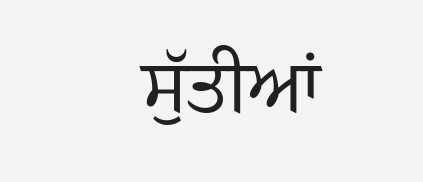ਸੁੱਤੀਆਂ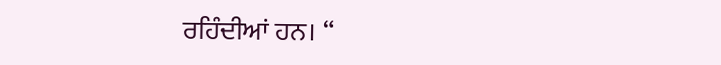ਰਹਿੰਦੀਆਂ ਹਨ। “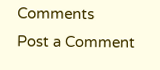Comments
Post a Comment